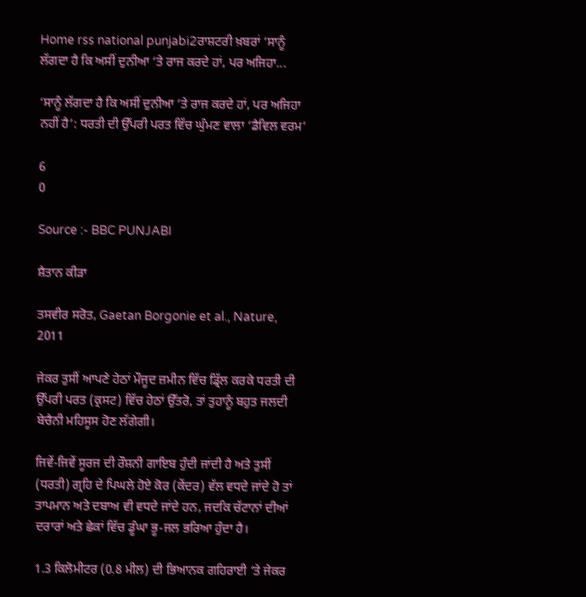Home rss national punjabi2ਰਾਸ਼ਟਰੀ ਖ਼ਬਰਾਂ ‘ਸਾਨੂੰ ਲੱਗਦਾ ਹੈ ਕਿ ਅਸੀਂ ਦੁਨੀਆ ‘ਤੇ ਰਾਜ ਕਰਦੇ ਹਾਂ, ਪਰ ਅਜਿਹਾ...

‘ਸਾਨੂੰ ਲੱਗਦਾ ਹੈ ਕਿ ਅਸੀਂ ਦੁਨੀਆ ‘ਤੇ ਰਾਜ ਕਰਦੇ ਹਾਂ, ਪਰ ਅਜਿਹਾ ਨਹੀਂ ਹੈ’: ਧਰਤੀ ਦੀ ਉੱਪਰੀ ਪਰਤ ਵਿੱਚ ਘੁੰਮਣ ਵਾਲਾ ‘ਡੈਵਿਲ ਵਰਮ’

6
0

Source :- BBC PUNJABI

ਸ਼ੈਤਾਨ ਕੀੜਾ

ਤਸਵੀਰ ਸਰੋਤ, Gaetan Borgonie et al., Nature, 2011

ਜੇਕਰ ਤੁਸੀਂ ਆਪਣੇ ਹੇਠਾਂ ਮੌਜੂਦ ਜ਼ਮੀਨ ਵਿੱਚ ਡ੍ਰਿੱਲ ਕਰਕੇ ਧਰਤੀ ਦੀ ਉੱਪਰੀ ਪਰਤ (ਕ੍ਰਸਟ) ਵਿੱਚ ਹੇਠਾਂ ਉੱਤਰੋ, ਤਾਂ ਤੁਹਾਨੂੰ ਬਹੁਤ ਜਲਦੀ ਬੇਚੈਨੀ ਮਹਿਸੂਸ ਹੋਣ ਲੱਗੇਗੀ।

ਜਿਵੇਂ-ਜਿਵੇਂ ਸੂਰਜ ਦੀ ਰੌਸ਼ਨੀ ਗਾਇਬ ਹੁੰਦੀ ਜਾਂਦੀ ਹੈ ਅਤੇ ਤੁਸੀਂ (ਧਰਤੀ) ਗ੍ਰਹਿ ਦੇ ਪਿਘਲੇ ਹੋਏ ਕੋਰ (ਕੇਂਦਰ) ਵੱਲ ਵਧਦੇ ਜਾਂਦੇ ਹੋ ਤਾਂ ਤਾਪਮਾਨ ਅਤੇ ਦਬਾਅ ਵੀ ਵਧਦੇ ਜਾਂਦੇ ਹਨ, ਜਦਕਿ ਚੱਟਾਨਾਂ ਦੀਆਂ ਦਰਾਰਾਂ ਅਤੇ ਛੇਕਾਂ ਵਿੱਚ ਡੂੰਘਾ ਭੂ-ਜਲ ਭਰਿਆ ਹੁੰਦਾ ਹੈ।

1.3 ਕਿਲੋਮੀਟਰ (0.8 ਮੀਲ) ਦੀ ਭਿਆਨਕ ਗਹਿਰਾਈ ‘ਤੇ ਜੇਕਰ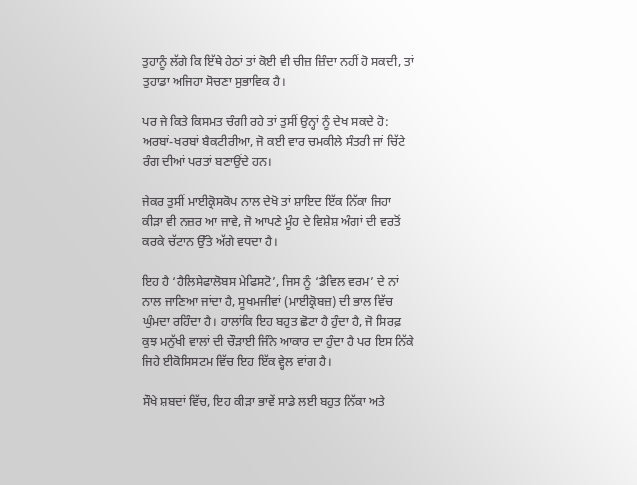ਤੁਹਾਨੂੰ ਲੱਗੇ ਕਿ ਇੱਥੇ ਹੇਠਾਂ ਤਾਂ ਕੋਈ ਵੀ ਚੀਜ਼ ਜ਼ਿੰਦਾ ਨਹੀਂ ਹੋ ਸਕਦੀ, ਤਾਂ ਤੁਹਾਡਾ ਅਜਿਹਾ ਸੋਚਣਾ ਸੁਭਾਵਿਕ ਹੈ।

ਪਰ ਜੇ ਕਿਤੇ ਕਿਸਮਤ ਚੰਗੀ ਰਹੇ ਤਾਂ ਤੁਸੀਂ ਉਨ੍ਹਾਂ ਨੂੰ ਦੇਖ ਸਕਦੇ ਹੋ: ਅਰਬਾਂ-ਖਰਬਾਂ ਬੈਕਟੀਰੀਆ, ਜੋ ਕਈ ਵਾਰ ਚਮਕੀਲੇ ਸੰਤਰੀ ਜਾਂ ਚਿੱਟੇ ਰੰਗ ਦੀਆਂ ਪਰਤਾਂ ਬਣਾਉਂਦੇ ਹਨ।

ਜੇਕਰ ਤੁਸੀਂ ਮਾਈਕ੍ਰੋਸਕੋਪ ਨਾਲ ਦੇਖੋ ਤਾਂ ਸ਼ਾਇਦ ਇੱਕ ਨਿੱਕਾ ਜਿਹਾ ਕੀੜਾ ਵੀ ਨਜ਼ਰ ਆ ਜਾਵੇ, ਜੋ ਆਪਣੇ ਮੂੰਹ ਦੇ ਵਿਸ਼ੇਸ਼ ਅੰਗਾਂ ਦੀ ਵਰਤੋਂ ਕਰਕੇ ਚੱਟਾਨ ਉੱਤੇ ਅੱਗੇ ਵਧਦਾ ਹੈ।

ਇਹ ਹੈ ‘ਹੈਲਿਸੇਫਾਲੋਬਸ ਮੇਫਿਸਟੋ’, ਜਿਸ ਨੂੰ ‘ਡੈਵਿਲ ਵਰਮ’ ਦੇ ਨਾਂ ਨਾਲ ਜਾਣਿਆ ਜਾਂਦਾ ਹੈ, ਸੂਖਮਜੀਵਾਂ (ਮਾਈਕ੍ਰੋਬਜ਼) ਦੀ ਭਾਲ ਵਿੱਚ ਘੁੰਮਦਾ ਰਹਿੰਦਾ ਹੈ। ਹਾਲਾਂਕਿ ਇਹ ਬਹੁਤ ਛੋਟਾ ਹੈ ਹੁੰਦਾ ਹੈ, ਜੋ ਸਿਰਫ਼ ਕੁਝ ਮਨੁੱਖੀ ਵਾਲਾਂ ਦੀ ਚੌੜਾਈ ਜਿੰਨੇ ਆਕਾਰ ਦਾ ਹੁੰਦਾ ਹੈ ਪਰ ਇਸ ਨਿੱਕੇ ਜਿਹੇ ਈਕੋਸਿਸਟਮ ਵਿੱਚ ਇਹ ਇੱਕ ਵ੍ਹੇਲ ਵਾਂਗ ਹੈ।

ਸੌਖੇ ਸ਼ਬਦਾਂ ਵਿੱਚ, ਇਹ ਕੀੜਾ ਭਾਵੇਂ ਸਾਡੇ ਲਈ ਬਹੁਤ ਨਿੱਕਾ ਅਤੇ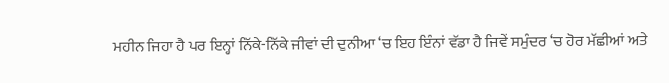ਮਹੀਨ ਜਿਹਾ ਹੈ ਪਰ ਇਨ੍ਹਾਂ ਨਿੱਕੇ-ਨਿੱਕੇ ਜੀਵਾਂ ਦੀ ਦੁਨੀਆ ‘ਚ ਇਹ ਇੰਨਾਂ ਵੱਡਾ ਹੈ ਜਿਵੇਂ ਸਮੁੰਦਰ ‘ਚ ਹੋਰ ਮੱਛੀਆਂ ਅਤੇ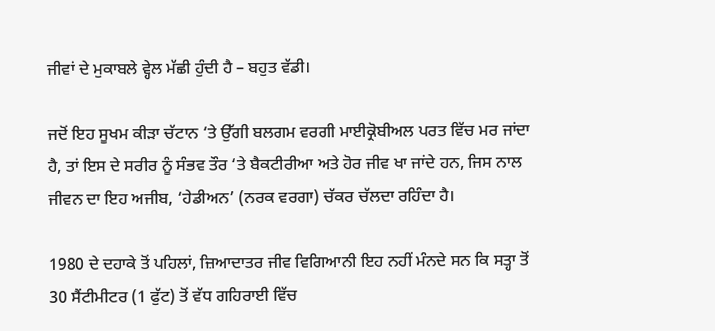ਜੀਵਾਂ ਦੇ ਮੁਕਾਬਲੇ ਵ੍ਹੇਲ ਮੱਛੀ ਹੁੰਦੀ ਹੈ – ਬਹੁਤ ਵੱਡੀ।

ਜਦੋਂ ਇਹ ਸੂਖਮ ਕੀੜਾ ਚੱਟਾਨ ‘ਤੇ ਉੱਗੀ ਬਲਗਮ ਵਰਗੀ ਮਾਈਕ੍ਰੋਬੀਅਲ ਪਰਤ ਵਿੱਚ ਮਰ ਜਾਂਦਾ ਹੈ, ਤਾਂ ਇਸ ਦੇ ਸਰੀਰ ਨੂੰ ਸੰਭਵ ਤੌਰ ‘ਤੇ ਬੈਕਟੀਰੀਆ ਅਤੇ ਹੋਰ ਜੀਵ ਖਾ ਜਾਂਦੇ ਹਨ, ਜਿਸ ਨਾਲ ਜੀਵਨ ਦਾ ਇਹ ਅਜੀਬ, ‘ਹੇਡੀਅਨ’ (ਨਰਕ ਵਰਗਾ) ਚੱਕਰ ਚੱਲਦਾ ਰਹਿੰਦਾ ਹੈ।

1980 ਦੇ ਦਹਾਕੇ ਤੋਂ ਪਹਿਲਾਂ, ਜ਼ਿਆਦਾਤਰ ਜੀਵ ਵਿਗਿਆਨੀ ਇਹ ਨਹੀਂ ਮੰਨਦੇ ਸਨ ਕਿ ਸਤ੍ਹਾ ਤੋਂ 30 ਸੈਂਟੀਮੀਟਰ (1 ਫੁੱਟ) ਤੋਂ ਵੱਧ ਗਹਿਰਾਈ ਵਿੱਚ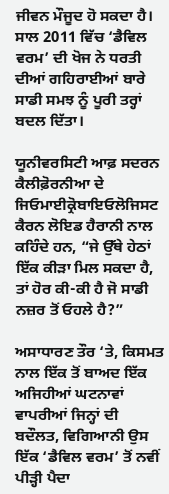ਜੀਵਨ ਮੌਜੂਦ ਹੋ ਸਕਦਾ ਹੈ। ਸਾਲ 2011 ਵਿੱਚ ‘ਡੈਵਿਲ ਵਰਮ’ ਦੀ ਖੋਜ ਨੇ ਧਰਤੀ ਦੀਆਂ ਗਹਿਰਾਈਆਂ ਬਾਰੇ ਸਾਡੀ ਸਮਝ ਨੂੰ ਪੂਰੀ ਤਰ੍ਹਾਂ ਬਦਲ ਦਿੱਤਾ।

ਯੂਨੀਵਰਸਿਟੀ ਆਫ਼ ਸਦਰਨ ਕੈਲੀਫ਼ੋਰਨੀਆ ਦੇ ਜਿਓਮਾਈਕ੍ਰੋਬਾਇਓਲੋਜਿਸਟ ਕੈਰਨ ਲੋਇਡ ਹੈਰਾਨੀ ਨਾਲ ਕਹਿੰਦੇ ਹਨ, “ਜੇ ਉੱਥੇ ਹੇਠਾਂ ਇੱਕ ਕੀੜਾ ਮਿਲ ਸਕਦਾ ਹੈ, ਤਾਂ ਹੋਰ ਕੀ-ਕੀ ਹੈ ਜੋ ਸਾਡੀ ਨਜ਼ਰ ਤੋਂ ਓਹਲੇ ਹੈ?”

ਅਸਾਧਾਰਣ ਤੌਰ ‘ਤੇ, ਕਿਸਮਤ ਨਾਲ ਇੱਕ ਤੋਂ ਬਾਅਦ ਇੱਕ ਅਜਿਹੀਆਂ ਘਟਨਾਵਾਂ ਵਾਪਰੀਆਂ ਜਿਨ੍ਹਾਂ ਦੀ ਬਦੌਲਤ, ਵਿਗਿਆਨੀ ਉਸ ਇੱਕ ‘ਡੈਵਿਲ ਵਰਮ’ ਤੋਂ ਨਵੀਂ ਪੀੜ੍ਹੀ ਪੈਦਾ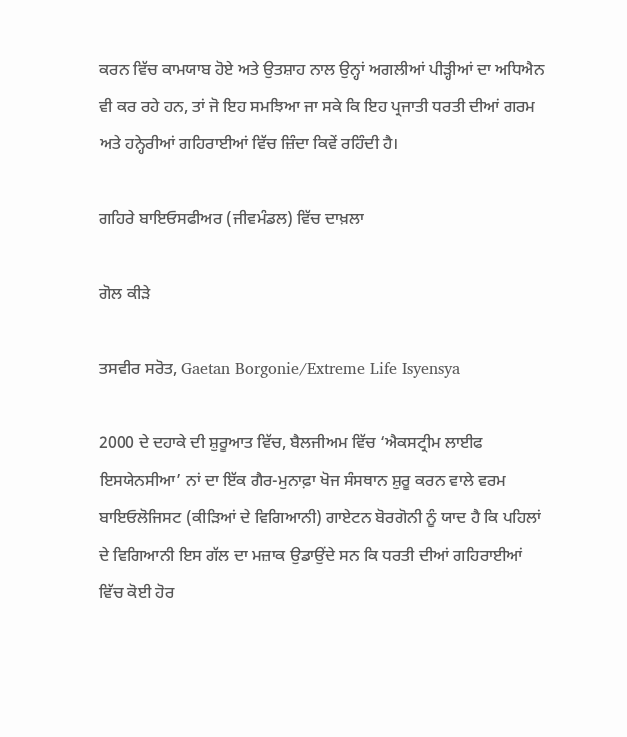ਕਰਨ ਵਿੱਚ ਕਾਮਯਾਬ ਹੋਏ ਅਤੇ ਉਤਸ਼ਾਹ ਨਾਲ ਉਨ੍ਹਾਂ ਅਗਲੀਆਂ ਪੀੜ੍ਹੀਆਂ ਦਾ ਅਧਿਐਨ ਵੀ ਕਰ ਰਹੇ ਹਨ, ਤਾਂ ਜੋ ਇਹ ਸਮਝਿਆ ਜਾ ਸਕੇ ਕਿ ਇਹ ਪ੍ਰਜਾਤੀ ਧਰਤੀ ਦੀਆਂ ਗਰਮ ਅਤੇ ਹਨ੍ਹੇਰੀਆਂ ਗਹਿਰਾਈਆਂ ਵਿੱਚ ਜ਼ਿੰਦਾ ਕਿਵੇਂ ਰਹਿੰਦੀ ਹੈ।

ਗਹਿਰੇ ਬਾਇਓਸਫੀਅਰ (ਜੀਵਮੰਡਲ) ਵਿੱਚ ਦਾਖ਼ਲਾ

ਗੋਲ ਕੀੜੇ

ਤਸਵੀਰ ਸਰੋਤ, Gaetan Borgonie/Extreme Life Isyensya

2000 ਦੇ ਦਹਾਕੇ ਦੀ ਸ਼ੁਰੂਆਤ ਵਿੱਚ, ਬੈਲਜੀਅਮ ਵਿੱਚ ‘ਐਕਸਟ੍ਰੀਮ ਲਾਈਫ ਇਸਯੇਨਸੀਆ’ ਨਾਂ ਦਾ ਇੱਕ ਗੈਰ-ਮੁਨਾਫ਼ਾ ਖੋਜ ਸੰਸਥਾਨ ਸ਼ੁਰੂ ਕਰਨ ਵਾਲੇ ਵਰਮ ਬਾਇਓਲੋਜਿਸਟ (ਕੀੜਿਆਂ ਦੇ ਵਿਗਿਆਨੀ) ਗਾਏਟਨ ਬੋਰਗੋਨੀ ਨੂੰ ਯਾਦ ਹੈ ਕਿ ਪਹਿਲਾਂ ਦੇ ਵਿਗਿਆਨੀ ਇਸ ਗੱਲ ਦਾ ਮਜ਼ਾਕ ਉਡਾਉਂਦੇ ਸਨ ਕਿ ਧਰਤੀ ਦੀਆਂ ਗਹਿਰਾਈਆਂ ਵਿੱਚ ਕੋਈ ਹੋਰ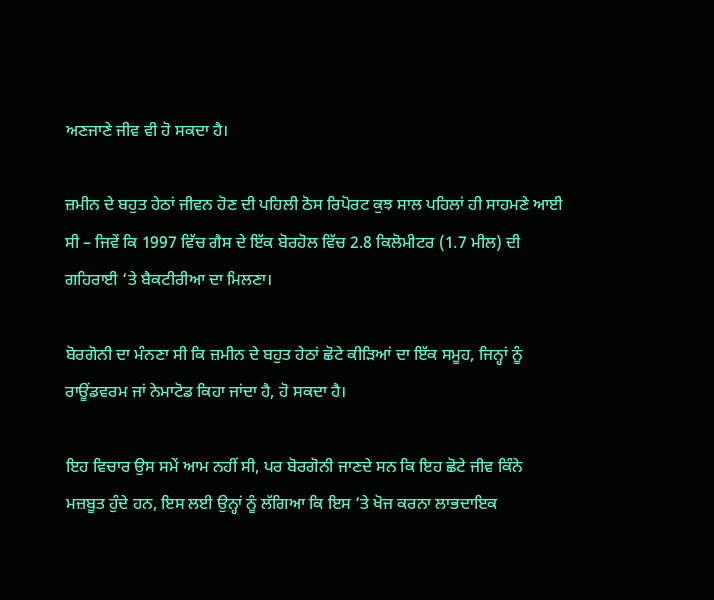ਅਣਜਾਣੇ ਜੀਵ ਵੀ ਹੋ ਸਕਦਾ ਹੈ।

ਜ਼ਮੀਨ ਦੇ ਬਹੁਤ ਹੇਠਾਂ ਜੀਵਨ ਹੋਣ ਦੀ ਪਹਿਲੀ ਠੋਸ ਰਿਪੋਰਟ ਕੁਝ ਸਾਲ ਪਹਿਲਾਂ ਹੀ ਸਾਹਮਣੇ ਆਈ ਸੀ – ਜਿਵੇਂ ਕਿ 1997 ਵਿੱਚ ਗੈਸ ਦੇ ਇੱਕ ਬੋਰਹੋਲ ਵਿੱਚ 2.8 ਕਿਲੋਮੀਟਰ (1.7 ਮੀਲ) ਦੀ ਗਹਿਰਾਈ ‘ਤੇ ਬੈਕਟੀਰੀਆ ਦਾ ਮਿਲਣਾ।

ਬੋਰਗੋਨੀ ਦਾ ਮੰਨਣਾ ਸੀ ਕਿ ਜ਼ਮੀਨ ਦੇ ਬਹੁਤ ਹੇਠਾਂ ਛੋਟੇ ਕੀੜਿਆਂ ਦਾ ਇੱਕ ਸਮੂਹ, ਜਿਨ੍ਹਾਂ ਨੂੰ ਰਾਊਂਡਵਰਮ ਜਾਂ ਨੇਮਾਟੋਡ ਕਿਹਾ ਜਾਂਦਾ ਹੈ, ਹੋ ਸਕਦਾ ਹੈ।

ਇਹ ਵਿਚਾਰ ਉਸ ਸਮੇਂ ਆਮ ਨਹੀਂ ਸੀ, ਪਰ ਬੋਰਗੋਨੀ ਜਾਣਦੇ ਸਨ ਕਿ ਇਹ ਛੋਟੇ ਜੀਵ ਕਿੰਨੇ ਮਜ਼ਬੂਤ ਹੁੰਦੇ ਹਨ, ਇਸ ਲਈ ਉਨ੍ਹਾਂ ਨੂੰ ਲੱਗਿਆ ਕਿ ਇਸ ‘ਤੇ ਖੋਜ ਕਰਨਾ ਲਾਭਦਾਇਕ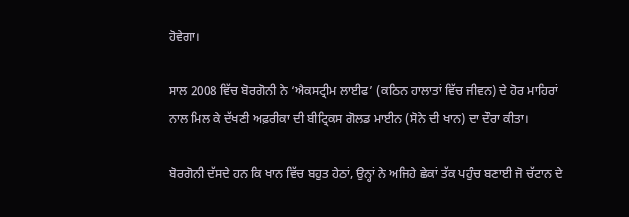ਹੋਵੇਗਾ।

ਸਾਲ 2008 ਵਿੱਚ ਬੋਰਗੋਨੀ ਨੇ ‘ਐਕਸਟ੍ਰੀਮ ਲਾਈਫ’ (ਕਠਿਨ ਹਾਲਾਤਾਂ ਵਿੱਚ ਜੀਵਨ) ਦੇ ਹੋਰ ਮਾਹਿਰਾਂ ਨਾਲ ਮਿਲ ਕੇ ਦੱਖਣੀ ਅਫ਼ਰੀਕਾ ਦੀ ਬੀਟ੍ਰਿਕਸ ਗੋਲਡ ਮਾਈਨ (ਸੋਨੇ ਦੀ ਖਾਨ) ਦਾ ਦੌਰਾ ਕੀਤਾ।

ਬੋਰਗੋਨੀ ਦੱਸਦੇ ਹਨ ਕਿ ਖਾਨ ਵਿੱਚ ਬਹੁਤ ਹੇਠਾਂ, ਉਨ੍ਹਾਂ ਨੇ ਅਜਿਹੇ ਛੇਕਾਂ ਤੱਕ ਪਹੁੰਚ ਬਣਾਈ ਜੋ ਚੱਟਾਨ ਦੇ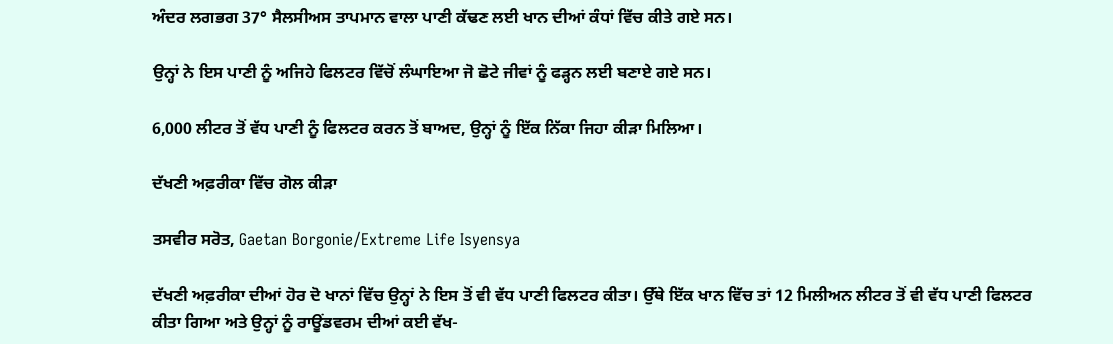ਅੰਦਰ ਲਗਭਗ 37° ਸੈਲਸੀਅਸ ਤਾਪਮਾਨ ਵਾਲਾ ਪਾਣੀ ਕੱਢਣ ਲਈ ਖਾਨ ਦੀਆਂ ਕੰਧਾਂ ਵਿੱਚ ਕੀਤੇ ਗਏ ਸਨ।

ਉਨ੍ਹਾਂ ਨੇ ਇਸ ਪਾਣੀ ਨੂੰ ਅਜਿਹੇ ਫਿਲਟਰ ਵਿੱਚੋਂ ਲੰਘਾਇਆ ਜੋ ਛੋਟੇ ਜੀਵਾਂ ਨੂੰ ਫੜ੍ਹਨ ਲਈ ਬਣਾਏ ਗਏ ਸਨ।

6,000 ਲੀਟਰ ਤੋਂ ਵੱਧ ਪਾਣੀ ਨੂੰ ਫਿਲਟਰ ਕਰਨ ਤੋਂ ਬਾਅਦ, ਉਨ੍ਹਾਂ ਨੂੰ ਇੱਕ ਨਿੱਕਾ ਜਿਹਾ ਕੀੜਾ ਮਿਲਿਆ।

ਦੱਖਣੀ ਅਫ਼ਰੀਕਾ ਵਿੱਚ ਗੋਲ ਕੀੜਾ

ਤਸਵੀਰ ਸਰੋਤ, Gaetan Borgonie/Extreme Life Isyensya

ਦੱਖਣੀ ਅਫ਼ਰੀਕਾ ਦੀਆਂ ਹੋਰ ਦੋ ਖਾਨਾਂ ਵਿੱਚ ਉਨ੍ਹਾਂ ਨੇ ਇਸ ਤੋਂ ਵੀ ਵੱਧ ਪਾਣੀ ਫਿਲਟਰ ਕੀਤਾ। ਉੱਥੇ ਇੱਕ ਖਾਨ ਵਿੱਚ ਤਾਂ 12 ਮਿਲੀਅਨ ਲੀਟਰ ਤੋਂ ਵੀ ਵੱਧ ਪਾਣੀ ਫਿਲਟਰ ਕੀਤਾ ਗਿਆ ਅਤੇ ਉਨ੍ਹਾਂ ਨੂੰ ਰਾਊਂਡਵਰਮ ਦੀਆਂ ਕਈ ਵੱਖ-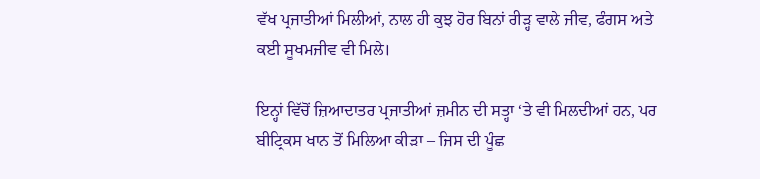ਵੱਖ ਪ੍ਰਜਾਤੀਆਂ ਮਿਲੀਆਂ, ਨਾਲ ਹੀ ਕੁਝ ਹੋਰ ਬਿਨਾਂ ਰੀੜ੍ਹ ਵਾਲੇ ਜੀਵ, ਫੰਗਸ ਅਤੇ ਕਈ ਸੂਖਮਜੀਵ ਵੀ ਮਿਲੇ।

ਇਨ੍ਹਾਂ ਵਿੱਚੋਂ ਜ਼ਿਆਦਾਤਰ ਪ੍ਰਜਾਤੀਆਂ ਜ਼ਮੀਨ ਦੀ ਸਤ੍ਹਾ ‘ਤੇ ਵੀ ਮਿਲਦੀਆਂ ਹਨ, ਪਰ ਬੀਟ੍ਰਿਕਸ ਖਾਨ ਤੋਂ ਮਿਲਿਆ ਕੀੜਾ – ਜਿਸ ਦੀ ਪੂੰਛ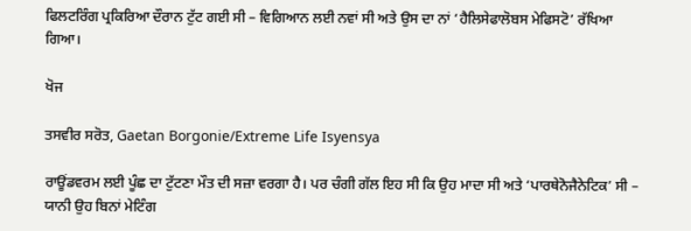ਫਿਲਟਰਿੰਗ ਪ੍ਰਕਿਰਿਆ ਦੌਰਾਨ ਟੁੱਟ ਗਈ ਸੀ – ਵਿਗਿਆਨ ਲਈ ਨਵਾਂ ਸੀ ਅਤੇ ਉਸ ਦਾ ਨਾਂ ‘ਹੈਲਿਸੇਫਾਲੋਬਸ ਮੇਫਿਸਟੋ’ ਰੱਖਿਆ ਗਿਆ।

ਖੋਜ

ਤਸਵੀਰ ਸਰੋਤ, Gaetan Borgonie/Extreme Life Isyensya

ਰਾਊਂਡਵਰਮ ਲਈ ਪੂੰਛ ਦਾ ਟੁੱਟਣਾ ਮੌਤ ਦੀ ਸਜ਼ਾ ਵਰਗਾ ਹੈ। ਪਰ ਚੰਗੀ ਗੱਲ ਇਹ ਸੀ ਕਿ ਉਹ ਮਾਦਾ ਸੀ ਅਤੇ ‘ਪਾਰਥੇਨੋਜੈਨੇਟਿਕ’ ਸੀ – ਯਾਨੀ ਉਹ ਬਿਨਾਂ ਮੇਟਿੰਗ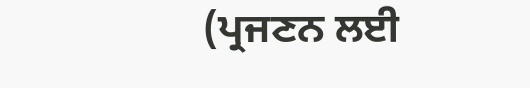(ਪ੍ਰਜਣਨ ਲਈ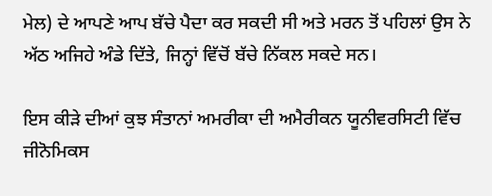ਮੇਲ) ਦੇ ਆਪਣੇ ਆਪ ਬੱਚੇ ਪੈਦਾ ਕਰ ਸਕਦੀ ਸੀ ਅਤੇ ਮਰਨ ਤੋਂ ਪਹਿਲਾਂ ਉਸ ਨੇ ਅੱਠ ਅਜਿਹੇ ਅੰਡੇ ਦਿੱਤੇ, ਜਿਨ੍ਹਾਂ ਵਿੱਚੋਂ ਬੱਚੇ ਨਿੱਕਲ ਸਕਦੇ ਸਨ।

ਇਸ ਕੀੜੇ ਦੀਆਂ ਕੁਝ ਸੰਤਾਨਾਂ ਅਮਰੀਕਾ ਦੀ ਅਮੈਰੀਕਨ ਯੂਨੀਵਰਸਿਟੀ ਵਿੱਚ ਜੀਨੋਮਿਕਸ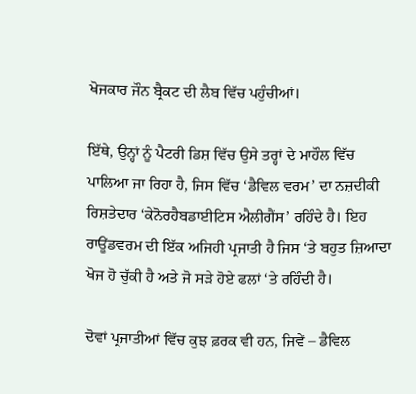ਖੋਜਕਾਰ ਜੌਨ ਬ੍ਰੈਕਟ ਦੀ ਲੈਬ ਵਿੱਚ ਪਹੁੰਚੀਆਂ।

ਇੱਥੇ, ਉਨ੍ਹਾਂ ਨੂੰ ਪੈਟਰੀ ਡਿਸ਼ ਵਿੱਚ ਉਸੇ ਤਰ੍ਹਾਂ ਦੇ ਮਾਹੌਲ ਵਿੱਚ ਪਾਲਿਆ ਜਾ ਰਿਹਾ ਹੈ, ਜਿਸ ਵਿੱਚ ‘ਡੈਵਿਲ ਵਰਮ’ ਦਾ ਨਜ਼ਦੀਕੀ ਰਿਸ਼ਤੇਦਾਰ ‘ਕੇਨੋਰਹੈਬਡਾਈਟਿਸ ਐਲੀਗੈਂਸ’ ਰਹਿੰਦੇ ਹੈ। ਇਹ ਰਾਊਂਡਵਰਮ ਦੀ ਇੱਕ ਅਜਿਹੀ ਪ੍ਰਜਾਤੀ ਹੈ ਜਿਸ ‘ਤੇ ਬਹੁਤ ਜ਼ਿਆਦਾ ਖੋਜ ਹੋ ਚੁੱਕੀ ਹੈ ਅਤੇ ਜੋ ਸੜੇ ਹੋਏ ਫਲਾਂ ‘ਤੇ ਰਹਿੰਦੀ ਹੈ।

ਦੋਵਾਂ ਪ੍ਰਜਾਤੀਆਂ ਵਿੱਚ ਕੁਝ ਫ਼ਰਕ ਵੀ ਹਨ, ਜਿਵੇਂ – ਡੈਵਿਲ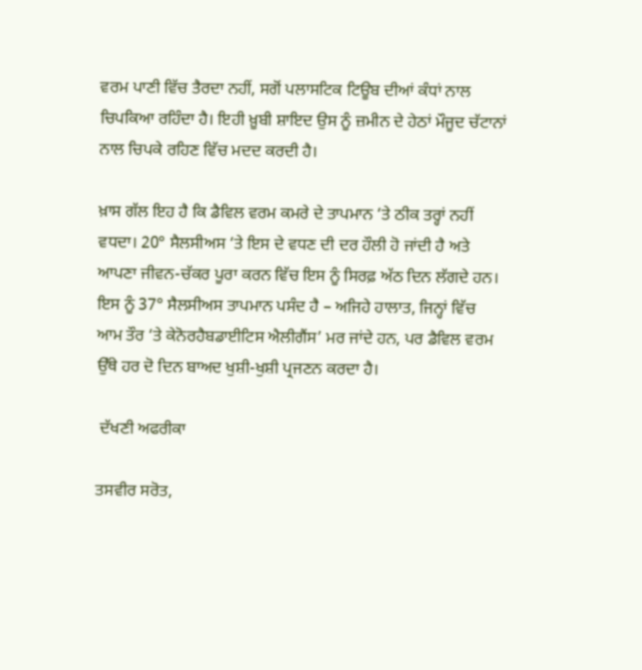ਵਰਮ ਪਾਣੀ ਵਿੱਚ ਤੈਰਦਾ ਨਹੀਂ, ਸਗੋਂ ਪਲਾਸਟਿਕ ਟਿਊਬ ਦੀਆਂ ਕੰਧਾਂ ਨਾਲ ਚਿਪਕਿਆ ਰਹਿੰਦਾ ਹੈ। ਇਹੀ ਖ਼ੂਬੀ ਸ਼ਾਇਦ ਉਸ ਨੂੰ ਜ਼ਮੀਨ ਦੇ ਹੇਠਾਂ ਮੌਜੂਦ ਚੱਟਾਨਾਂ ਨਾਲ ਚਿਪਕੇ ਰਹਿਣ ਵਿੱਚ ਮਦਦ ਕਰਦੀ ਹੈ।

ਖ਼ਾਸ ਗੱਲ ਇਹ ਹੈ ਕਿ ਡੈਵਿਲ ਵਰਮ ਕਮਰੇ ਦੇ ਤਾਪਮਾਨ ‘ਤੇ ਠੀਕ ਤਰ੍ਹਾਂ ਨਹੀਂ ਵਧਦਾ। 20° ਸੈਲਸੀਅਸ ‘ਤੇ ਇਸ ਦੇ ਵਧਣ ਦੀ ਦਰ ਹੌਲੀ ਹੋ ਜਾਂਦੀ ਹੈ ਅਤੇ ਆਪਣਾ ਜੀਵਨ-ਚੱਕਰ ਪੂਰਾ ਕਰਨ ਵਿੱਚ ਇਸ ਨੂੰ ਸਿਰਫ਼ ਅੱਠ ਦਿਨ ਲੱਗਦੇ ਹਨ। ਇਸ ਨੂੰ 37° ਸੈਲਸੀਅਸ ਤਾਪਮਾਨ ਪਸੰਦ ਹੈ – ਅਜਿਹੇ ਹਾਲਾਤ, ਜਿਨ੍ਹਾਂ ਵਿੱਚ ਆਮ ਤੌਰ ‘ਤੇ ਕੇਨੋਰਹੈਬਡਾਈਟਿਸ ਐਲੀਗੈਂਸ’ ਮਰ ਜਾਂਦੇ ਹਨ, ਪਰ ਡੈਵਿਲ ਵਰਮ ਉੱਥੇ ਹਰ ਦੋ ਦਿਨ ਬਾਅਦ ਖੁਸ਼ੀ-ਖੁਸ਼ੀ ਪ੍ਰਜਣਨ ਕਰਦਾ ਹੈ।

 ਦੱਖਣੀ ਅਫਰੀਕਾ

ਤਸਵੀਰ ਸਰੋਤ,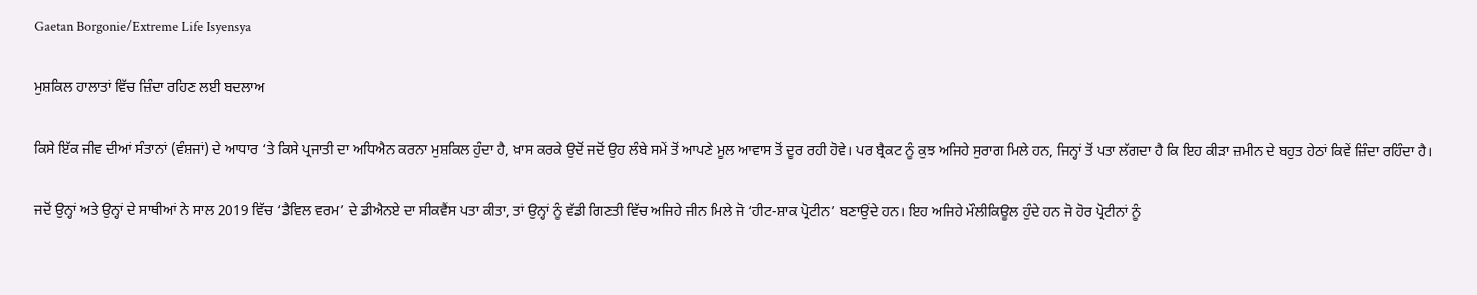Gaetan Borgonie/Extreme Life Isyensya

ਮੁਸ਼ਕਿਲ ਹਾਲਾਤਾਂ ਵਿੱਚ ਜ਼ਿੰਦਾ ਰਹਿਣ ਲਈ ਬਦਲਾਅ

ਕਿਸੇ ਇੱਕ ਜੀਵ ਦੀਆਂ ਸੰਤਾਨਾਂ (ਵੰਸ਼ਜਾਂ) ਦੇ ਆਧਾਰ ‘ਤੇ ਕਿਸੇ ਪ੍ਰਜਾਤੀ ਦਾ ਅਧਿਐਨ ਕਰਨਾ ਮੁਸ਼ਕਿਲ ਹੁੰਦਾ ਹੈ, ਖ਼ਾਸ ਕਰਕੇ ਉਦੋਂ ਜਦੋਂ ਉਹ ਲੰਬੇ ਸਮੇਂ ਤੋਂ ਆਪਣੇ ਮੂਲ ਆਵਾਸ ਤੋਂ ਦੂਰ ਰਹੀ ਹੋਵੇ। ਪਰ ਬ੍ਰੈਕਟ ਨੂੰ ਕੁਝ ਅਜਿਹੇ ਸੁਰਾਗ ਮਿਲੇ ਹਨ, ਜਿਨ੍ਹਾਂ ਤੋਂ ਪਤਾ ਲੱਗਦਾ ਹੈ ਕਿ ਇਹ ਕੀੜਾ ਜ਼ਮੀਨ ਦੇ ਬਹੁਤ ਹੇਠਾਂ ਕਿਵੇਂ ਜ਼ਿੰਦਾ ਰਹਿੰਦਾ ਹੈ।

ਜਦੋਂ ਉਨ੍ਹਾਂ ਅਤੇ ਉਨ੍ਹਾਂ ਦੇ ਸਾਥੀਆਂ ਨੇ ਸਾਲ 2019 ਵਿੱਚ ‘ਡੈਵਿਲ ਵਰਮ’ ਦੇ ਡੀਐਨਏ ਦਾ ਸੀਕਵੈਂਸ ਪਤਾ ਕੀਤਾ, ਤਾਂ ਉਨ੍ਹਾਂ ਨੂੰ ਵੱਡੀ ਗਿਣਤੀ ਵਿੱਚ ਅਜਿਹੇ ਜੀਨ ਮਿਲੇ ਜੋ ‘ਹੀਟ-ਸ਼ਾਕ ਪ੍ਰੋਟੀਨ’ ਬਣਾਉਂਦੇ ਹਨ। ਇਹ ਅਜਿਹੇ ਮੌਲੀਕਿਊਲ ਹੁੰਦੇ ਹਨ ਜੋ ਹੋਰ ਪ੍ਰੋਟੀਨਾਂ ਨੂੰ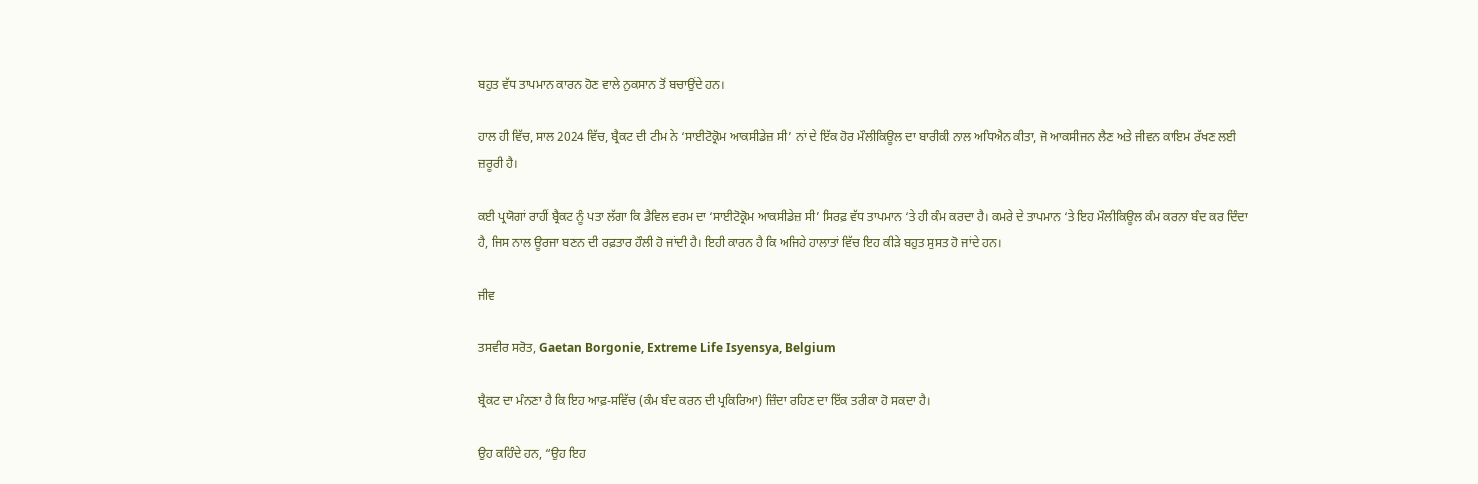ਬਹੁਤ ਵੱਧ ਤਾਪਮਾਨ ਕਾਰਨ ਹੋਣ ਵਾਲੇ ਨੁਕਸਾਨ ਤੋਂ ਬਚਾਉਂਦੇ ਹਨ।

ਹਾਲ ਹੀ ਵਿੱਚ, ਸਾਲ 2024 ਵਿੱਚ, ਬ੍ਰੈਕਟ ਦੀ ਟੀਮ ਨੇ ‘ਸਾਈਟੋਕ੍ਰੋਮ ਆਕਸੀਡੇਜ਼ ਸੀ’ ਨਾਂ ਦੇ ਇੱਕ ਹੋਰ ਮੌਲੀਕਿਊਲ ਦਾ ਬਾਰੀਕੀ ਨਾਲ ਅਧਿਐਨ ਕੀਤਾ, ਜੋ ਆਕਸੀਜਨ ਲੈਣ ਅਤੇ ਜੀਵਨ ਕਾਇਮ ਰੱਖਣ ਲਈ ਜ਼ਰੂਰੀ ਹੈ।

ਕਈ ਪ੍ਰਯੋਗਾਂ ਰਾਹੀਂ ਬ੍ਰੈਕਟ ਨੂੰ ਪਤਾ ਲੱਗਾ ਕਿ ਡੈਵਿਲ ਵਰਮ ਦਾ ‘ਸਾਈਟੋਕ੍ਰੋਮ ਆਕਸੀਡੇਜ਼ ਸੀ’ ਸਿਰਫ਼ ਵੱਧ ਤਾਪਮਾਨ ‘ਤੇ ਹੀ ਕੰਮ ਕਰਦਾ ਹੈ। ਕਮਰੇ ਦੇ ਤਾਪਮਾਨ ‘ਤੇ ਇਹ ਮੌਲੀਕਿਊਲ ਕੰਮ ਕਰਨਾ ਬੰਦ ਕਰ ਦਿੰਦਾ ਹੈ, ਜਿਸ ਨਾਲ ਊਰਜਾ ਬਣਨ ਦੀ ਰਫ਼ਤਾਰ ਹੌਲੀ ਹੋ ਜਾਂਦੀ ਹੈ। ਇਹੀ ਕਾਰਨ ਹੈ ਕਿ ਅਜਿਹੇ ਹਾਲਾਤਾਂ ਵਿੱਚ ਇਹ ਕੀੜੇ ਬਹੁਤ ਸੁਸਤ ਹੋ ਜਾਂਦੇ ਹਨ।

ਜੀਵ

ਤਸਵੀਰ ਸਰੋਤ, Gaetan Borgonie, Extreme Life Isyensya, Belgium

ਬ੍ਰੈਕਟ ਦਾ ਮੰਨਣਾ ਹੈ ਕਿ ਇਹ ਆਫ਼-ਸਵਿੱਚ (ਕੰਮ ਬੰਦ ਕਰਨ ਦੀ ਪ੍ਰਕਿਰਿਆ) ਜ਼ਿੰਦਾ ਰਹਿਣ ਦਾ ਇੱਕ ਤਰੀਕਾ ਹੋ ਸਕਦਾ ਹੈ।

ਉਹ ਕਹਿੰਦੇ ਹਨ, “ਉਹ ਇਹ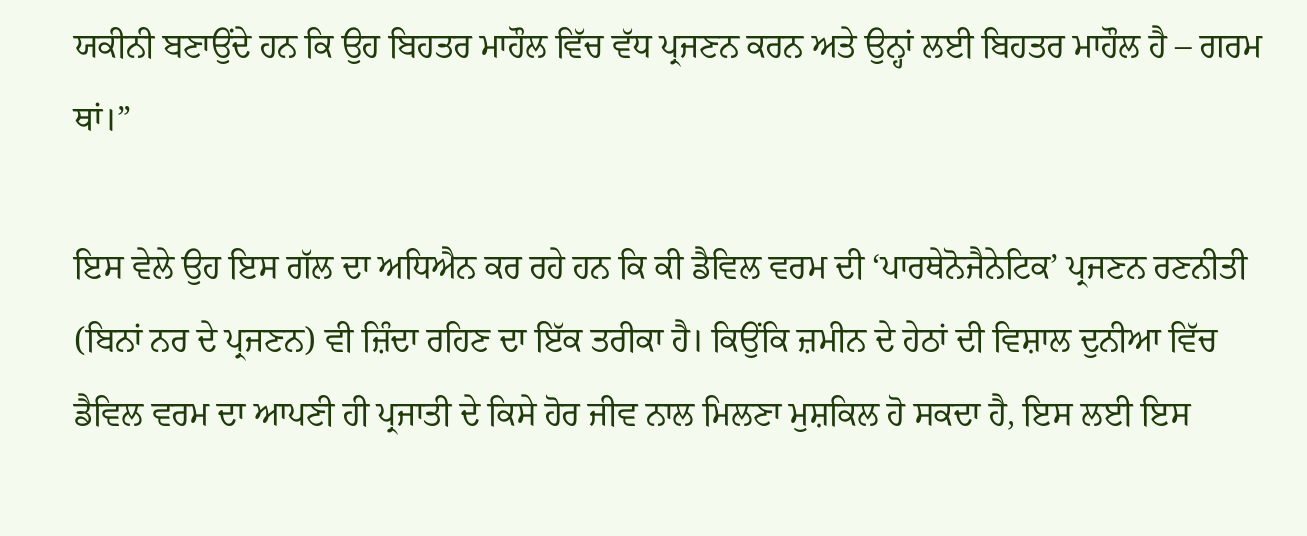ਯਕੀਨੀ ਬਣਾਉਂਦੇ ਹਨ ਕਿ ਉਹ ਬਿਹਤਰ ਮਾਹੌਲ ਵਿੱਚ ਵੱਧ ਪ੍ਰਜਣਨ ਕਰਨ ਅਤੇ ਉਨ੍ਹਾਂ ਲਈ ਬਿਹਤਰ ਮਾਹੌਲ ਹੈ – ਗਰਮ ਥਾਂ।”

ਇਸ ਵੇਲੇ ਉਹ ਇਸ ਗੱਲ ਦਾ ਅਧਿਐਨ ਕਰ ਰਹੇ ਹਨ ਕਿ ਕੀ ਡੈਵਿਲ ਵਰਮ ਦੀ ‘ਪਾਰਥੇਨੋਜੈਨੇਟਿਕ’ ਪ੍ਰਜਣਨ ਰਣਨੀਤੀ (ਬਿਨਾਂ ਨਰ ਦੇ ਪ੍ਰਜਣਨ) ਵੀ ਜ਼ਿੰਦਾ ਰਹਿਣ ਦਾ ਇੱਕ ਤਰੀਕਾ ਹੈ। ਕਿਉਂਕਿ ਜ਼ਮੀਨ ਦੇ ਹੇਠਾਂ ਦੀ ਵਿਸ਼ਾਲ ਦੁਨੀਆ ਵਿੱਚ ਡੈਵਿਲ ਵਰਮ ਦਾ ਆਪਣੀ ਹੀ ਪ੍ਰਜਾਤੀ ਦੇ ਕਿਸੇ ਹੋਰ ਜੀਵ ਨਾਲ ਮਿਲਣਾ ਮੁਸ਼ਕਿਲ ਹੋ ਸਕਦਾ ਹੈ, ਇਸ ਲਈ ਇਸ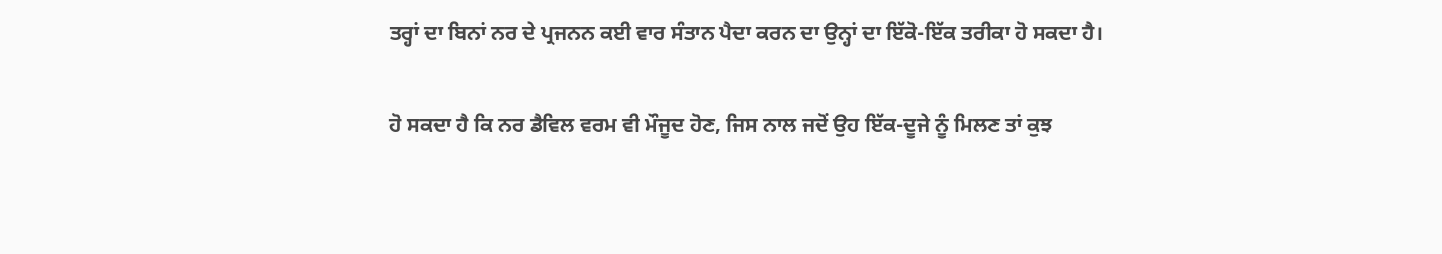ਤਰ੍ਹਾਂ ਦਾ ਬਿਨਾਂ ਨਰ ਦੇ ਪ੍ਰਜਨਨ ਕਈ ਵਾਰ ਸੰਤਾਨ ਪੈਦਾ ਕਰਨ ਦਾ ਉਨ੍ਹਾਂ ਦਾ ਇੱਕੋ-ਇੱਕ ਤਰੀਕਾ ਹੋ ਸਕਦਾ ਹੈ।

ਹੋ ਸਕਦਾ ਹੈ ਕਿ ਨਰ ਡੈਵਿਲ ਵਰਮ ਵੀ ਮੌਜੂਦ ਹੋਣ, ਜਿਸ ਨਾਲ ਜਦੋਂ ਉਹ ਇੱਕ-ਦੂਜੇ ਨੂੰ ਮਿਲਣ ਤਾਂ ਕੁਝ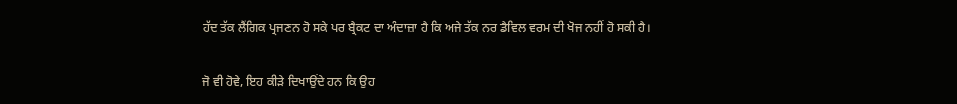ਹੱਦ ਤੱਕ ਲੈਂਗਿਕ ਪ੍ਰਜਣਨ ਹੋ ਸਕੇ ਪਰ ਬ੍ਰੈਕਟ ਦਾ ਅੰਦਾਜ਼ਾ ਹੈ ਕਿ ਅਜੇ ਤੱਕ ਨਰ ਡੈਵਿਲ ਵਰਮ ਦੀ ਖੋਜ ਨਹੀਂ ਹੋ ਸਕੀ ਹੈ।

ਜੋ ਵੀ ਹੋਵੇ, ਇਹ ਕੀੜੇ ਦਿਖਾਉਂਦੇ ਹਨ ਕਿ ਉਹ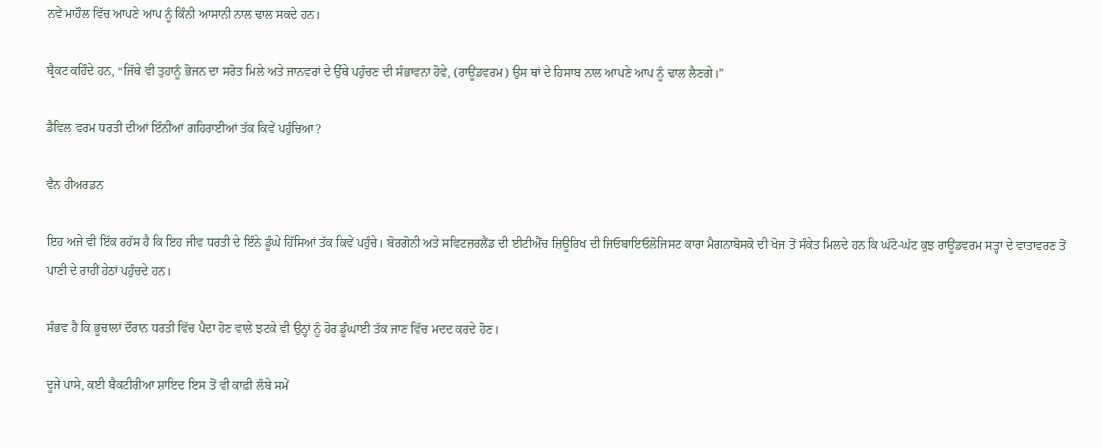ਨਵੇਂ ਮਾਹੌਲ ਵਿੱਚ ਆਪਣੇ ਆਪ ਨੂੰ ਕਿੰਨੀ ਆਸਾਨੀ ਨਾਲ ਢਾਲ ਸਕਦੇ ਹਨ।

ਬ੍ਰੈਕਟ ਕਹਿੰਦੇ ਹਨ, “ਜਿੱਥੇ ਵੀ ਤੁਹਾਨੂੰ ਭੋਜਨ ਦਾ ਸਰੋਤ ਮਿਲੇ ਅਤੇ ਜਾਨਵਰਾਂ ਦੇ ਉੱਥੇ ਪਹੁੰਚਣ ਦੀ ਸੰਭਾਵਨਾ ਹੋਵੇ, (ਰਾਊਂਡਵਰਮ) ਉਸ ਥਾਂ ਦੇ ਹਿਸਾਬ ਨਾਲ ਆਪਣੇ ਆਪ ਨੂੰ ਢਾਲ ਲੈਣਗੇ।”

ਡੈਵਿਲ ਵਰਮ ਧਰਤੀ ਦੀਆਂ ਇੰਨੀਆਂ ਗਹਿਰਾਈਆਂ ਤੱਕ ਕਿਵੇਂ ਪਹੁੰਚਿਆ?

ਵੈਨ ਹੀਅਰਡਨ

ਇਹ ਅਜੇ ਵੀ ਇੱਕ ਰਹੱਸ ਹੈ ਕਿ ਇਹ ਜੀਵ ਧਰਤੀ ਦੇ ਇੰਨੇ ਡੂੰਘੇ ਹਿੱਸਿਆਂ ਤੱਕ ਕਿਵੇਂ ਪਹੁੰਚੇ। ਬੋਰਗੋਨੀ ਅਤੇ ਸਵਿਟਜ਼ਰਲੈਂਡ ਦੀ ਈਟੀਐੱਚ ਜ਼ਿਊਰਿਖ ਦੀ ਜਿਓਬਾਇਓਲੋਜਿਸਟ ਕਾਰਾ ਮੈਗਨਾਬੋਸਕੋ ਦੀ ਖੋਜ ਤੋਂ ਸੰਕੇਤ ਮਿਲਦੇ ਹਨ ਕਿ ਘੱਟੋ-ਘੱਟ ਕੁਝ ਰਾਊਂਡਵਰਮ ਸਤ੍ਹਾ ਦੇ ਵਾਤਾਵਰਣ ਤੋਂ ਪਾਣੀ ਦੇ ਰਾਹੀਂ ਹੇਠਾਂ ਪਹੁੰਚਦੇ ਹਨ।

ਸੰਭਵ ਹੈ ਕਿ ਭੂਚਾਲਾਂ ਦੌਰਾਨ ਧਰਤੀ ਵਿੱਚ ਪੈਦਾ ਹੋਣ ਵਾਲੇ ਝਟਕੇ ਵੀ ਉਨ੍ਹਾਂ ਨੂੰ ਹੋਰ ਡੂੰਘਾਈ ਤੱਕ ਜਾਣ ਵਿੱਚ ਮਦਦ ਕਰਦੇ ਹੋਣ।

ਦੂਜੇ ਪਾਸੇ, ਕਈ ਬੈਕਟੀਰੀਆ ਸ਼ਾਇਦ ਇਸ ਤੋਂ ਵੀ ਕਾਫ਼ੀ ਲੰਬੇ ਸਮੇਂ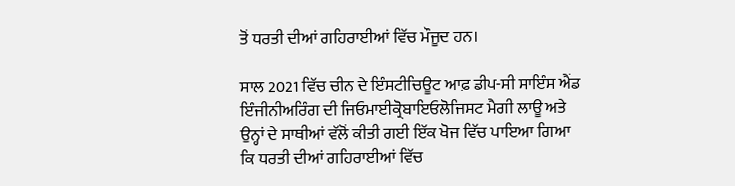ਤੋਂ ਧਰਤੀ ਦੀਆਂ ਗਹਿਰਾਈਆਂ ਵਿੱਚ ਮੌਜੂਦ ਹਨ।

ਸਾਲ 2021 ਵਿੱਚ ਚੀਨ ਦੇ ਇੰਸਟੀਚਿਊਟ ਆਫ਼ ਡੀਪ-ਸੀ ਸਾਇੰਸ ਐਂਡ ਇੰਜੀਨੀਅਰਿੰਗ ਦੀ ਜਿਓਮਾਈਕ੍ਰੋਬਾਇਓਲੋਜਿਸਟ ਮੈਗੀ ਲਾਊ ਅਤੇ ਉਨ੍ਹਾਂ ਦੇ ਸਾਥੀਆਂ ਵੱਲੋਂ ਕੀਤੀ ਗਈ ਇੱਕ ਖੋਜ ਵਿੱਚ ਪਾਇਆ ਗਿਆ ਕਿ ਧਰਤੀ ਦੀਆਂ ਗਹਿਰਾਈਆਂ ਵਿੱਚ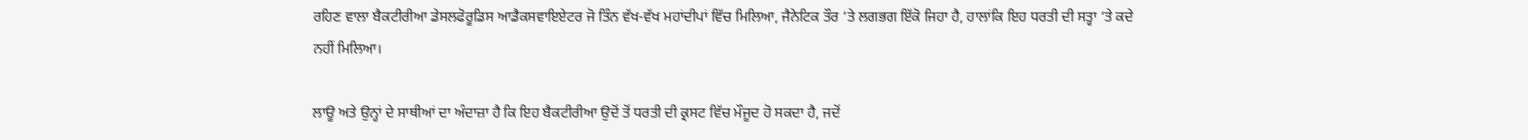ਰਹਿਣ ਵਾਲਾ ਬੈਕਟੀਰੀਆ ਡੇਸਲਫੋਰੂਡਿਸ ਆਡੈਕਸਵਾਇਏਟਰ ਜੋ ਤਿੰਨ ਵੱਖ-ਵੱਖ ਮਹਾਂਦੀਪਾਂ ਵਿੱਚ ਮਿਲਿਆ, ਜੈਨੇਟਿਕ ਤੌਰ ‘ਤੇ ਲਗਭਗ ਇੱਕੋ ਜਿਹਾ ਹੈ, ਹਾਲਾਂਕਿ ਇਹ ਧਰਤੀ ਦੀ ਸਤ੍ਹਾ ‘ਤੇ ਕਦੇ ਨਹੀਂ ਮਿਲਿਆ।

ਲਾਊ ਅਤੇ ਉਨ੍ਹਾਂ ਦੇ ਸਾਥੀਆਂ ਦਾ ਅੰਦਾਜ਼ਾ ਹੈ ਕਿ ਇਹ ਬੈਕਟੀਰੀਆ ਉਦੋਂ ਤੋਂ ਧਰਤੀ ਦੀ ਕ੍ਰਸਟ ਵਿੱਚ ਮੌਜੂਦ ਹੋ ਸਕਦਾ ਹੈ, ਜਦੋਂ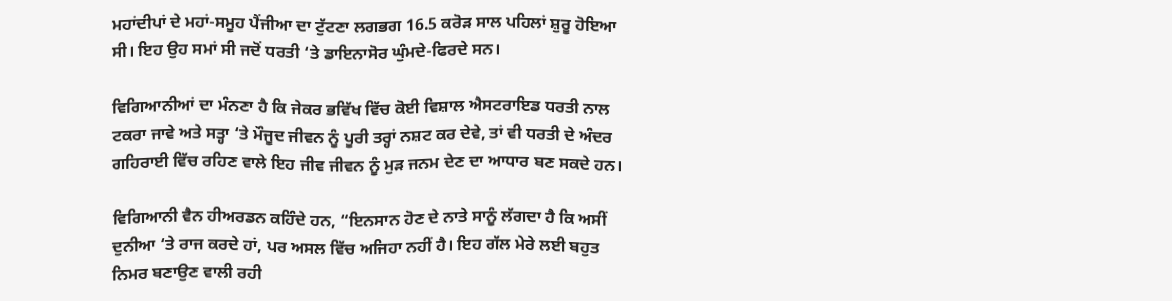ਮਹਾਂਦੀਪਾਂ ਦੇ ਮਹਾਂ-ਸਮੂਹ ਪੈਂਜੀਆ ਦਾ ਟੁੱਟਣਾ ਲਗਭਗ 16.5 ਕਰੋੜ ਸਾਲ ਪਹਿਲਾਂ ਸ਼ੁਰੂ ਹੋਇਆ ਸੀ। ਇਹ ਉਹ ਸਮਾਂ ਸੀ ਜਦੋਂ ਧਰਤੀ ‘ਤੇ ਡਾਇਨਾਸੋਰ ਘੁੰਮਦੇ-ਫਿਰਦੇ ਸਨ।

ਵਿਗਿਆਨੀਆਂ ਦਾ ਮੰਨਣਾ ਹੈ ਕਿ ਜੇਕਰ ਭਵਿੱਖ ਵਿੱਚ ਕੋਈ ਵਿਸ਼ਾਲ ਐਸਟਰਾਇਡ ਧਰਤੀ ਨਾਲ ਟਕਰਾ ਜਾਵੇ ਅਤੇ ਸਤ੍ਹਾ ‘ਤੇ ਮੌਜੂਦ ਜੀਵਨ ਨੂੰ ਪੂਰੀ ਤਰ੍ਹਾਂ ਨਸ਼ਟ ਕਰ ਦੇਵੇ, ਤਾਂ ਵੀ ਧਰਤੀ ਦੇ ਅੰਦਰ ਗਹਿਰਾਈ ਵਿੱਚ ਰਹਿਣ ਵਾਲੇ ਇਹ ਜੀਵ ਜੀਵਨ ਨੂੰ ਮੁੜ ਜਨਮ ਦੇਣ ਦਾ ਆਧਾਰ ਬਣ ਸਕਦੇ ਹਨ।

ਵਿਗਿਆਨੀ ਵੈਨ ਹੀਅਰਡਨ ਕਹਿੰਦੇ ਹਨ, “ਇਨਸਾਨ ਹੋਣ ਦੇ ਨਾਤੇ ਸਾਨੂੰ ਲੱਗਦਾ ਹੈ ਕਿ ਅਸੀਂ ਦੁਨੀਆ ‘ਤੇ ਰਾਜ ਕਰਦੇ ਹਾਂ, ਪਰ ਅਸਲ ਵਿੱਚ ਅਜਿਹਾ ਨਹੀਂ ਹੈ। ਇਹ ਗੱਲ ਮੇਰੇ ਲਈ ਬਹੁਤ ਨਿਮਰ ਬਣਾਉਣ ਵਾਲੀ ਰਹੀ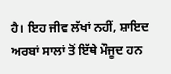ਹੈ। ਇਹ ਜੀਵ ਲੱਖਾਂ ਨਹੀਂ, ਸ਼ਾਇਦ ਅਰਬਾਂ ਸਾਲਾਂ ਤੋਂ ਇੱਥੇ ਮੌਜੂਦ ਹਨ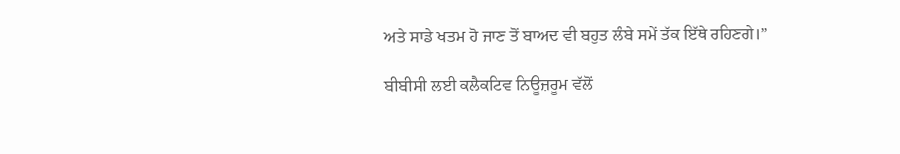ਅਤੇ ਸਾਡੇ ਖਤਮ ਹੋ ਜਾਣ ਤੋਂ ਬਾਅਦ ਵੀ ਬਹੁਤ ਲੰਬੇ ਸਮੇਂ ਤੱਕ ਇੱਥੇ ਰਹਿਣਗੇ।”

ਬੀਬੀਸੀ ਲਈ ਕਲੈਕਟਿਵ ਨਿਊਜ਼ਰੂਮ ਵੱਲੋਂ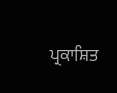ਪ੍ਰਕਾਸ਼ਿਤ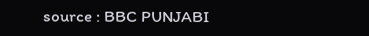source : BBC PUNJABI